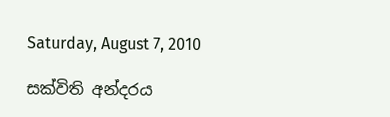Saturday, August 7, 2010

සක්විති අන්දරය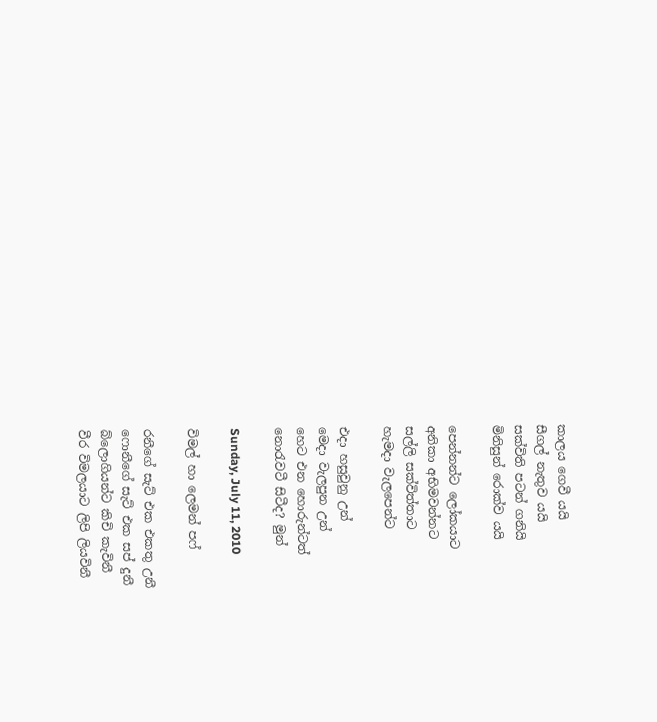කාලය ගෙවී යයි
සීගල් නැතුව යයි
සක්විති පටන් ගනියි
මිනිසුන් රොක්ව යයි

පෙන්නන්ට ලෝකයාට
අනිකා අභිමවන්නට
සල්ලි සක්විත්තාට
හැමදා වැ‍ලපෙන්ට

එදා හසුවුනු උන්
මෙදා වැලපුන උන්
හෙට එන හොරුන්ටත්
නොරැවටී සිටීද? මුන්

Sunday, July 11, 2010

විමල් හා ලෙමන් පෆ්

රනීගේ සැට් එක එකතු උනී
ෆොනීගේ සැට් එක සප් දුනී
බ්ලොගියන්ට කිචි කැවිනී
වීර විමලයාට ලිපි ලියවිනී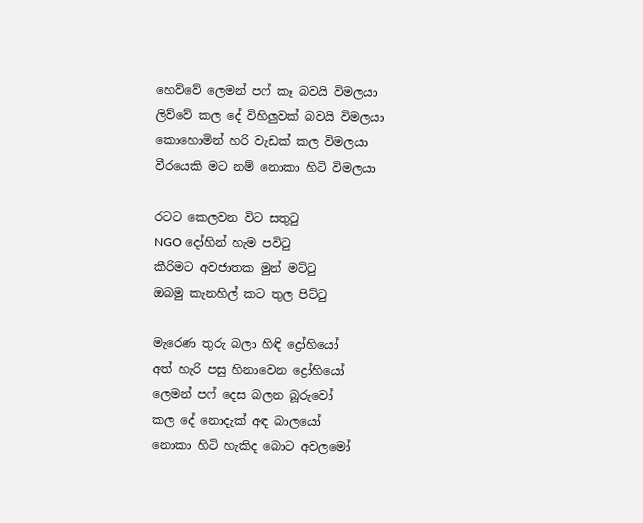හෙව්වේ ලෙමන් පෆ් කෑ බවයි විමලයා
ලිව්වේ කල දේ විහිලුවක් බවයි විමලයා
කොහොමින් හරි වැඩක් කල විමලයා
වීරයෙකි මට නම් නොකා හිටි විමලයා

රටට කෙලවන විට සතුටු
NGO දෝහින් හැම පවිටු
කීරිමට අවජාතක මුන් මට්ටු
ඔබමු කැනහිල් කට තුල පිට්ටු

මැරෙණ තුරු බලා හිඳි ද්‍රෝහියෝ
අත් හැරි පසු හිනාවෙන ද්‍රෝහියෝ
ලෙමන් පෆ් දෙස බලන බූරුවෝ
කල දේ නොදැක් අඳ බාලයෝ
නොකා හිටි හැකිද බොට අවලමෝ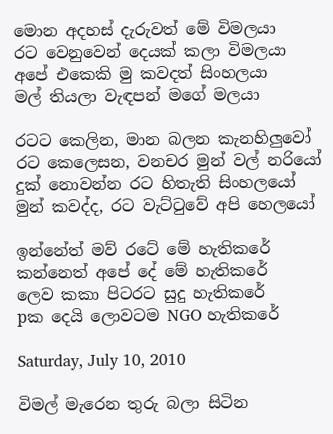මොන අදහස් දැරුවත් මේ විමලයා
රට වෙනුවෙන් දෙයක් කලා විමලයා
අපේ එකෙකි මු කවදත් සිංහලයා
මල් තියලා වැඳපන් මගේ මලයා

රටට කෙලින, මාන බලන කැනහිලුවෝ
රට කෙලෙසන, වනචර මුන් වල් නරියෝ
දුක් නොවන්න රට හිතැති සිංහලයෝ
මුන් කවද්ද, රට වැට්ටුවේ අපි හෙලයෝ

ඉන්නේත් මව් රටේ මේ හැතිකරේ
කන්නෙත් අපේ දේ මේ හැතිකරේ
ලෙව කකා පිටරට සුදු හැතිකරේ
pක දෙයි ලොවටම NGO හැතිකරේ

Saturday, July 10, 2010

විමල් මැරෙන තුරු බලා සිටින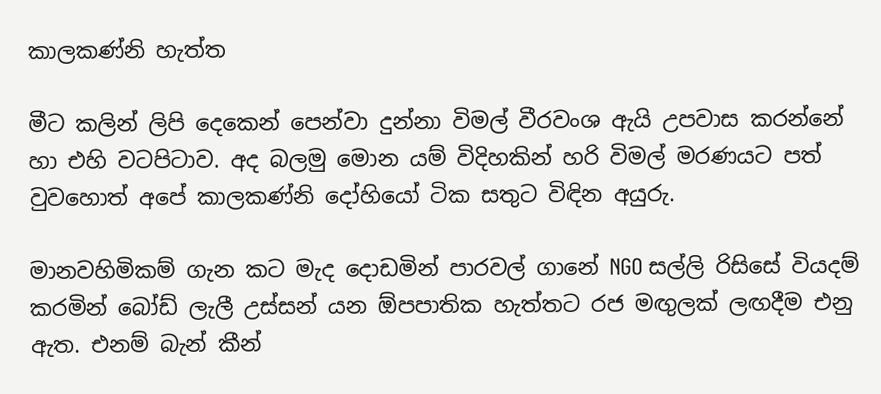කාලකණ්නි හැත්ත

මීට කලින් ලිපි දෙකෙන් පෙන්වා දුන්නා විමල් වීරවංශ ඇයි උපවාස කරන්නේ හා එහි වටපිටාව. අද බලමු මොන යම් විදිහකින් හරි විමල් මරණයට පත් වුවහොත් අපේ කාලකණ්නි දෝහියෝ ටික සතුට විඳින අයුරු.

මානවහිමිකම් ගැන කට මැද දොඩමින් පාරවල් ගානේ NGO සල්ලි රිසිසේ වියදම් කරමින් බෝඩ් ලැලී උස්සන් යන ඕපපාතික හැත්තට රජ මඟු‍ලක් ලඟදීම එනු ඇත. එනම් බැන් කීන්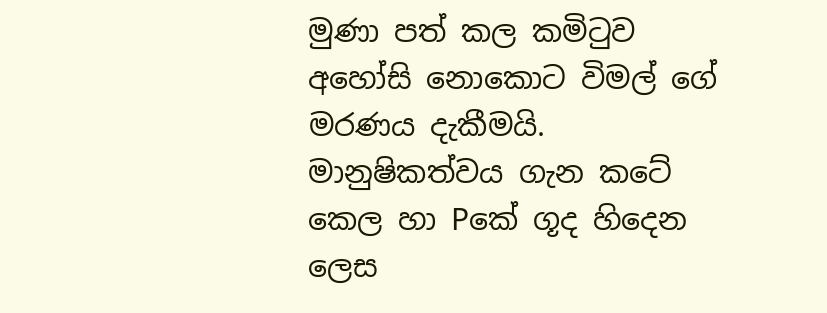මුණා පත් කල කමිටුව අහෝසි නොකොට විමල් ගේ මරණය දැකීමයි. මානුෂිකත්වය ගැන කටේ කෙල හා Pකේ ගූද හිදෙන ලෙස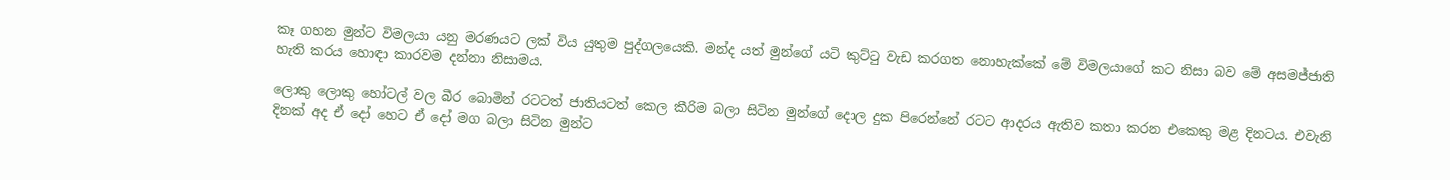කෑ ගහන මුන්ට විමලයා යනු මරණයට ලක් විය යුතුම පුද්ගලයෙකි. මන්ද යත් මුන්ගේ යටි කුට්ටු වැඩ කරගත නොහැක්කේ මේ විමලයාගේ කට නිසා බව මේ අසමජ්ජාති හැති ‍කරය හොඳා කාරවම දන්නා නිසාමය.

ලොකු ලොකු හෝටල් වල බීර බොමින් රටටත් ජාතියටත් කෙල කීරිම බලා සිටින මුන්ගේ දොල දුක පිරෙන්නේ රටට ආදරය ඇතිව කතා කරන එකෙකු මළ දිනටය. එවැනි දිනක් අද ඒ දෝ හෙට ඒ දෝ මග බලා සිටින මුන්ට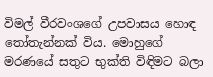විමල් වීරවංශගේ උපවාසය හොඳ තෝතැන්නක් විය. මොහුගේ මරණයේ සතුට භුක්ති විඳිමට බලා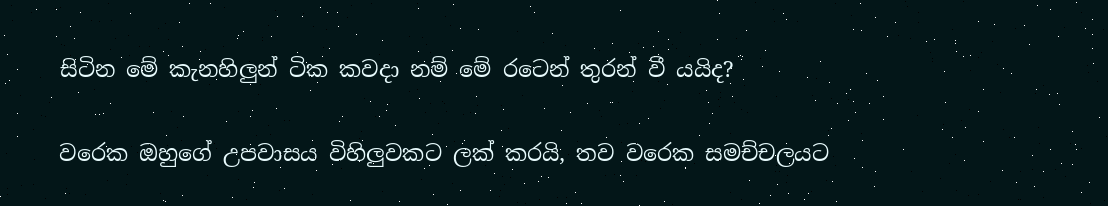සිටින මේ කැනහිලුන් ටික කවදා නම් මේ රටෙන් තුරන් වී යයිද?

වරෙක ඔහුගේ උපවාසය විහිලුවකට ලක් කරයි, තව වරෙක සමච්චලයට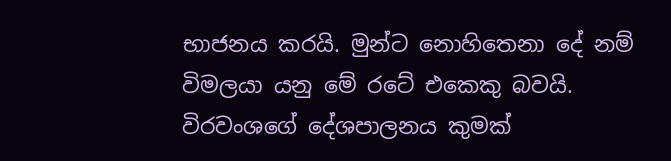භාජනය කරයි. මුන්ට නොහිතෙනා දේ නම් විමලයා යනු මේ රටේ එකෙකු බවයි. විරවංශගේ දේශපාලනය කුමක්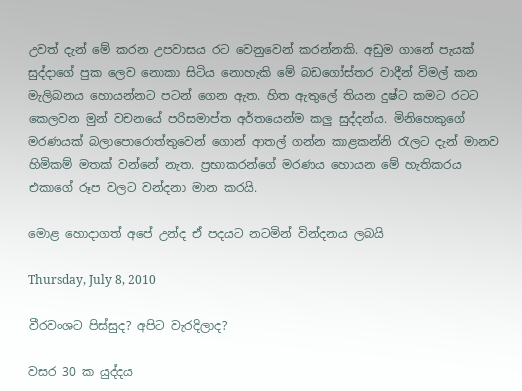උවත් දැන් මේ කරන උපවාසය රට වෙනුවෙන් කරන්නකි. අඩුම ගානේ පැයක් සුද්දාගේ පුක ලෙව නොකා සිටිය නොහැකි මේ බඩගෝස්තර වාදීන් විමල්‍ කන මැලිබනය හොයන්නට පටන් ගෙන ඇත. හිත ඇතුලේ තියන දුෂ්ට කමට රටට කෙලවන මුන් වචනයේ පරිසමාප්ත අර්තයෙන්ම කලු සුද්දන්ය. මිනිහෙකුගේ මරණයක් බලාපොරොත්තුවෙන් ගොන් ආතල් ගන්න කාළකන්නි රැලට දැන් මානව හිමිකම් මතක් වන්නේ නැත. ප්‍රභාකරන්ගේ මරණය හොයන මේ හැතිකරය එකාගේ රූප වලට වන්දනා මාන කරයි.

මොළ හොදාගත් අපේ උන්ද ඒ පදයට නටමින් වින්දනය ලබයි

Thursday, July 8, 2010

වීරවංශට පිස්සුද? අපිට වැරදිලාද?

වසර 30 ක යුද්දය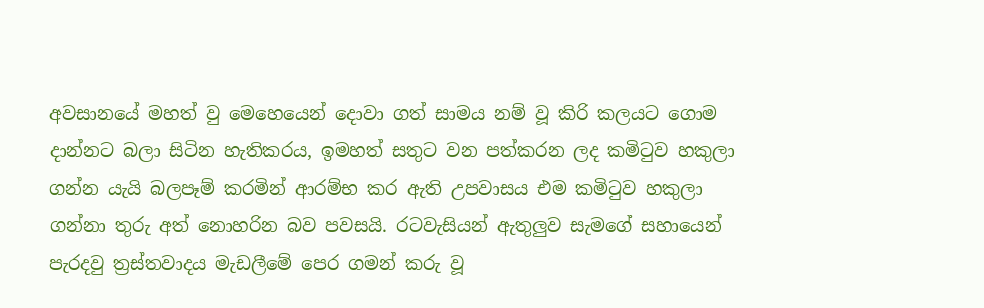අවසානයේ මහත් වු මෙහෙයෙන් දොවා ගත් සාමය නම් වූ කිරි කලයට ගොම දාන්නට බලා සිටින හැතිකරය, ඉමහත් සතුට වන පත්කරන ලද කමිටුව හකුලා ගන්න යැයි බලපෑම් කරමින් ආරම්භ කර ඇති උපවාසය එම කමිටුව හකුලා ගන්නා තුරු අත් නොහරින බව පවසයි. රටවැසියන් ඇතුලුව සැමගේ සහායෙන් පැරදවු ත්‍රස්තවාදය මැඩලීමේ පෙර ගමන් කරු වූ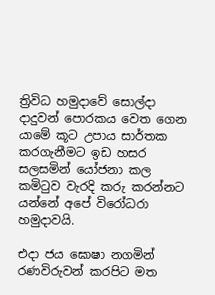ත්‍රිවිධ හමුදාවේ සොල්දා දාදුවන් පොරකය වෙත ගෙන යාමේ කූට උපාය සාර්තක කරගැනීමට ඉඩ හසර සලසමින් යෝජනා කල කමිටුව වැරදි කරු කරන්නට ය‍න්නේ අපේ විරෝධරා හමුදාවයි.

එදා ජය ඝොෂා නගමින් රණවිරුවන් කරපිට මත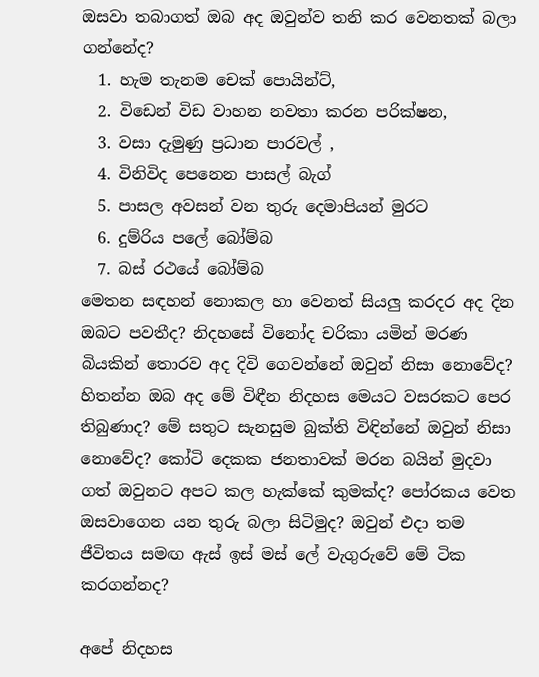ඔසවා තබාගත් ඔබ අද ඔවුන්ව තනි කර වෙනතක් බලා ගන්නේද?
  1. හැම තැනම චෙක් පොයින්ට්,
  2. විඩෙන් විඩ වාහන නවතා කරන පරික්ෂන,
  3. වසා දැමුණු ප්‍රධාන පාරවල් ,
  4. විනි‍විද පෙනෙන පාසල් බැග්
  5. පාසල අවසන් වන තුරු දෙමාපියන් මුරට
  6. දුම්රිය පලේ බෝම්බ
  7. බස් රථයේ බෝම්බ
මෙතන සඳහන් නොකල හා වෙනත් සියලු කරදර අද දින ඔබට පවතීද? නිදහසේ විනෝද චරිකා යමින් මරණ බියකින් තොරව අද දිවි ගෙවන්නේ ඔවුන් නිසා නොවේද? හිතන්න ඔබ අද මේ විඳීන නිදහස මෙයට වසරකට පෙර තිබුණාද? මේ සතුට සැනසුම බුක්ති විඳින්නේ ඔවුන් නිසා නොවේද? කෝටි දෙකක ජනතාවක් මරන බයින් මුදවා ගත් ඔවුනට අපට කල හැක්කේ කුමක්ද? පෝරකය වෙත ඔසවාගෙන යන තුරු බලා සිටිමුද? ඔවුන් එදා තම ජීවිතය සමඟ ඇස් ඉස් මස් ලේ වැගුරුවේ මේ ටික කරගන්නද?

අපේ නිදහස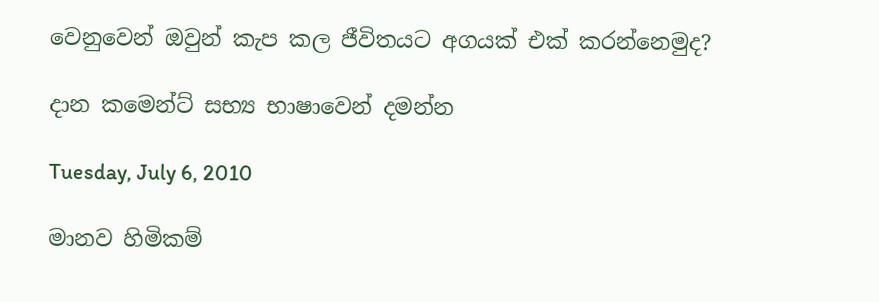වෙනුවෙන් ඔවුන් කැප කල ජීවිතයට අගයක් එක් කරන්නෙමුද?

දාන කමෙන්ට් සභ්‍ය භාෂාවෙන් දමන්න

Tuesday, July 6, 2010

මානව හිමිකම්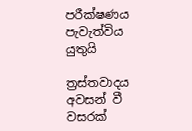පරීක්ෂණය පැවැත්විය යුතුයි

ත්‍රස්තවාදය අවසන් වී වසරක්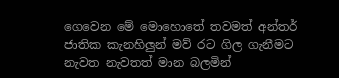ගෙවෙන මේ මොහොතේ තවමත් අන්තර් ජාතික කැනහිලුන් මව් රට ගිල ගැනීමට නැවත නැවතත් මාන බලමින්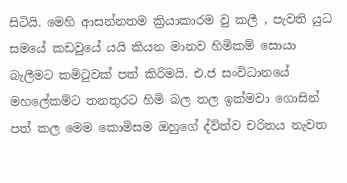සිටියි. මෙහි ආසන්නතම ක්‍රියාකාරම වු කලී , පැවති යුධ සමයේ කඩවුයේ යයි කියන මානව හිමිකම් සොයා බැලීමට කමිටුවක් පත් කිරිමයි. එ.ජ සංවිධානයේ මහලේකම්ට තනතුරට හිමි බල තල ඉක්මවා ගොසින් පත් කල මෙ‍ම කොමිසම ඔහුගේ ද්ව්ත්ව චරිතය නැවත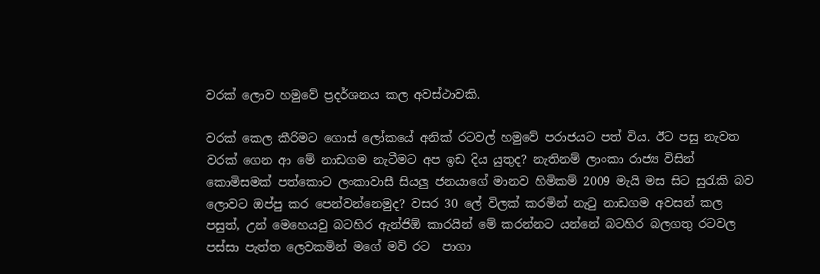වරක් ලොව හමුවේ ප්‍රදර්ශනය කල අවස්ථාවකි.

වරක් කෙල කීරිමට ගොස් ලෝකයේ අනික් රටවල් හමුවේ පරාජයට පත් විය. ඊට පසු නැවත වරක් ගෙන ආ මේ නාඩගම නැටීමට අප ඉඩ දිය යුතුද? නැතිනම් ලාංකා රාජ්‍ය විසින් කොමිසමක් පත්කොට ලංකාවාසී සියලු ජනයාගේ මානව හිමිකම් 2009 මැයි මස සිට සුරැකි බව ලොවට ඔප්පු කර පෙන්වන්නෙමුද? වසර 30 ලේ විලක් කරමින් නැටු නාඩගම අවසන් කල පසුත්, උන් මෙහෙයවු බටහිර ඇන්ජිඕ කාරයින් මේ කරන්නට යන්නේ බටහිර බලගතු රටවල පස්සා පැත්ත ලෙවකමින් මගේ මව් රට ‍ පාගා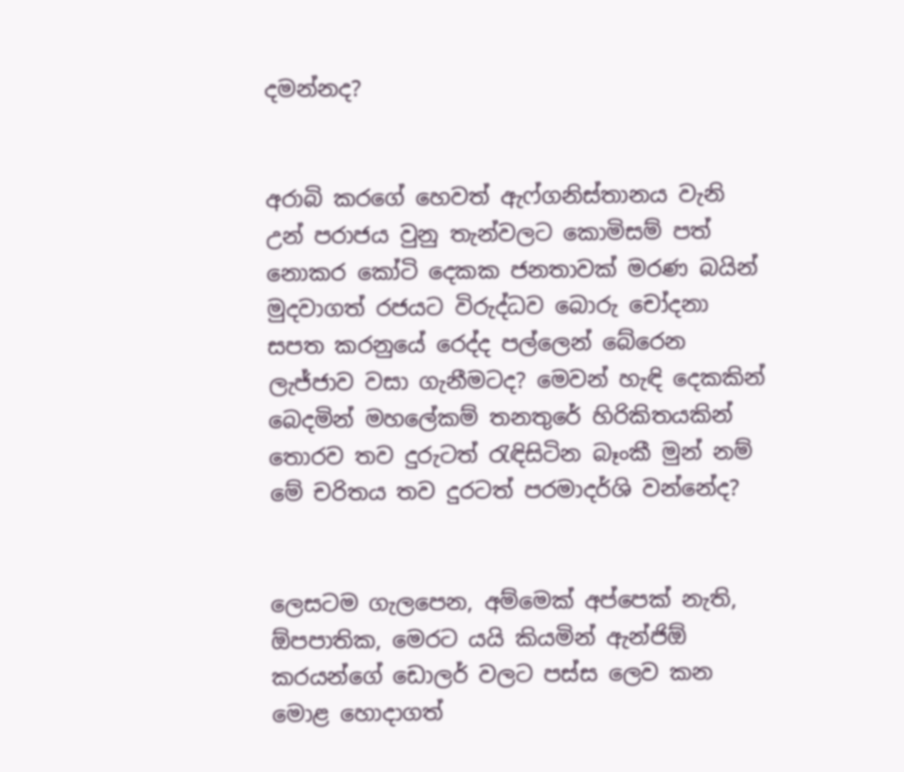දමන්නද?


අරාබි කරගේ හෙවත් ඇෆ්ගනිස්තානය වැනි උන් පරාජය වුනු තැන්වලට කොමිසම් පත් නොකර කෝටි දෙකක ජනතාවක් මරණ බයින් මුදවාගත් රජයට විරුද්ධව බොරු චෝදනා සපත කරනුයේ රෙද්ද පල්ලෙන් බේරෙන ලැජ්ජාව වසා ගැනීමටද? මෙවන් හැඳි දෙකකින් බෙදමින් මහලේකම් තනතුරේ හිරිකිතයකින් තොරව තව දුරුටත් රැඳිසිටින බෑංකී මුන් නම් මේ චරිතය තව දුරටත් පරමාදර්ශි වන්නේද?


ලෙසටම ගැලපෙන, අම්මෙක් අප්පෙක් නැති, ඕපපාතික, මෙරට යයි කියමින් ඇන්ජිඕ කරයන්ගේ‍ ඩොලර් වලට පස්ස ලෙව කන මොළ හොදාගත්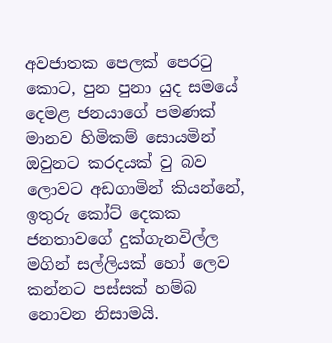අවජාතක පෙලක් පෙරටු කොට, පුන පුනා යුද සමයේ දෙමළ ජනයාගේ පමණක් මානව හිමිකම් සොයමින් ඔවුනට කරදයක් වු බව ලොවට අඩගාමින් කියන්නේ, ඉතුරු කෝට් දෙකක ජනතාවගේ දුක්ගැනවිල්ල මගින් සල්ලියක් හෝ ලෙව කන්නට පස්සක් හම්බ නොවන නිසාමයි.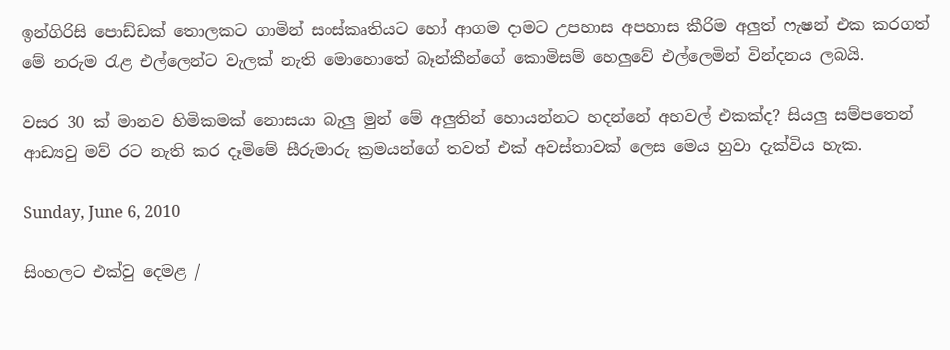ඉන්ගිරිසි පොඩ්ඩක් තොලකට ගාමින් සංස්කෘතියට හෝ ආගම දාමට උපහාස අපහාස කීරිම අලුත් ‍ෆැෂන් එක කරගත් මේ නරුම රැළ එල්ලෙන්ට වැලක් නැති මොහොතේ බෑන්කීන්ගේ කොමිසම් හෙලුවේ එල්ලෙමින් වින්දනය ලබයි.

වසර 30 ක් මානව හිමිකමක් නොසයා බැලු මුන් මේ අලුතින් හොයන්නට හදන්නේ අහවල් එකක්ද? සියලු සම්පතෙන් ආඩ්‍යවු මව් රට නැති කර දෑමිමේ සීරුමාරු ක්‍රමයන්ගේ තවත් එක් අවස්තාවක් ලෙස මෙය හුවා දැක්විය හැක.

Sunday, June 6, 2010

සිංහලට එක්වු ‍දෙමළ /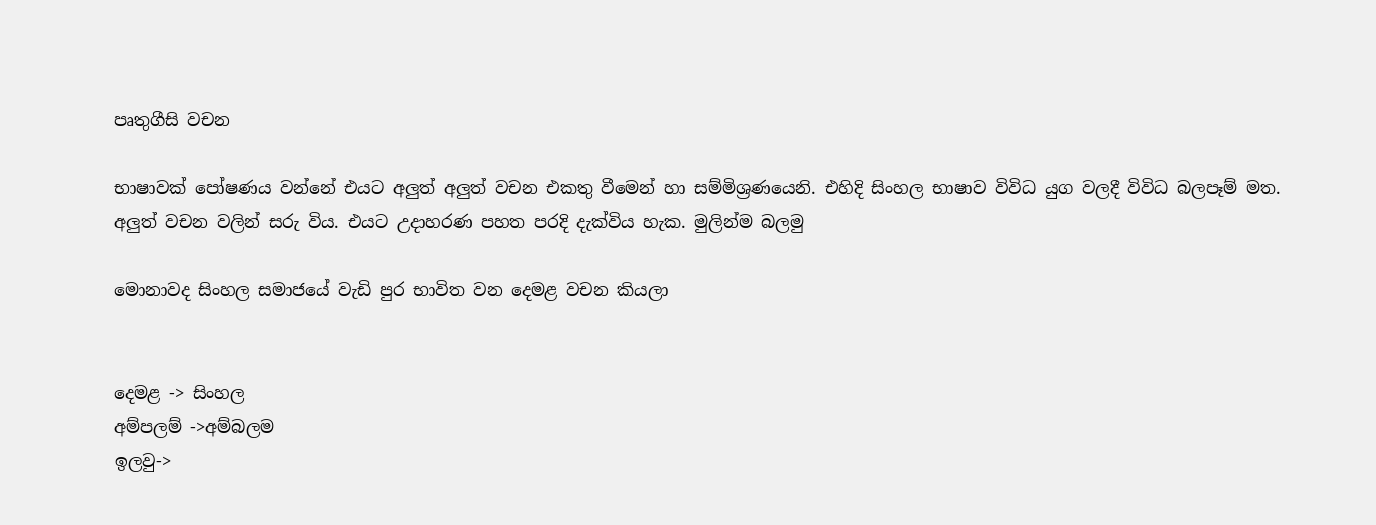පෘතුගීසි වචන

භාෂාවක් පෝෂණය වන්නේ එයට අලුත් අලුත් වචන එකතු වීමෙන් හා සම්මිශ්‍රණයෙනි. එහිදි සිංහල භාෂාව විවිධ යුග වලදී විවිධ බලපෑම් මත. අලුත් වචන වලින් සරු විය. එයට උදාහරණ පහත පරදි දැක්විය හැක. මුලින්ම බලමු

මොනාවද සිංහල සමා‍ජයේ වැඩි පුර භාවිත වන දෙමළ වචන කියලා


දෙමළ -> සිංහල
අම්පලම් ->අම්බලම
ඉලවු->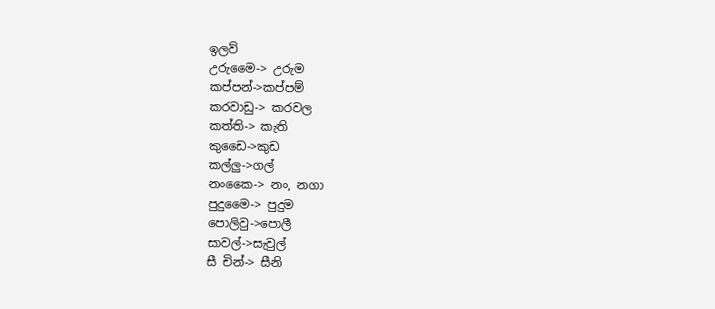ඉලව්
උ‍රුමෛ-> උරුම
කප්පන්->කප්පම්
කරවාඩු-> කරවල
කත්ති-> කැති
කුඩෛ->කුඩ
කල්ලු->ගල්
නංකෛ-> නං, නගා
පුදුමෛ-> පුදුම
පොලිවු->පොලී
සාවල්->සැවුල්
සී චින්-> සීනි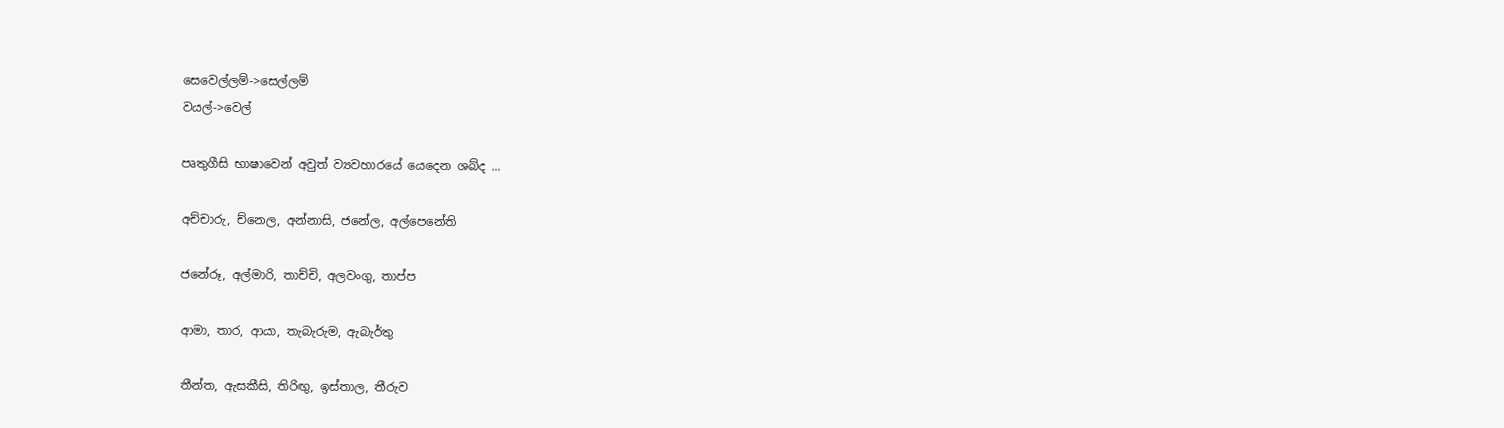සෙවෙල්ලම්->සෙල්ලම්
වයල්->වෙල්

පෘතුගීසි භාෂාවෙන් අවුත් ව්‍යවහාරයේ යෙදෙන ශබ්ද ...

අච්චාරු, ච්නෙල, අන්නාසි, ජනේල, අල්පෙනේති

ජනේරූ, අල්මාරි, තාච්චි, අලවංගු, තාප්ප

ආමා, තාර, ආයා, තැබැරුම, ඇබැර්තු

තීන්ත, ඇසකීසි, තිරිඟු, ඉස්තාල, තීරුව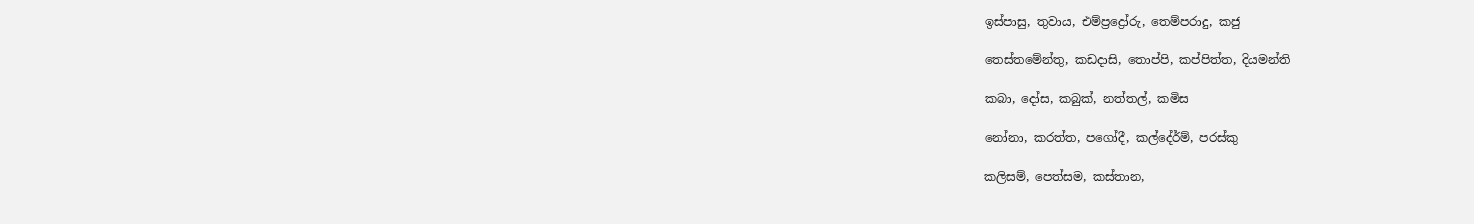ඉස්පාසු, තුවාය, එම්ප්‍රද්‍රෝරු‍, තෙම්පරාදු, කජු

තෙස්තමේන්තු, කඩදාසි, තොප්පි, කප්පිත්ත, දියමන්ති

කබා, දෝස, කබුක්, නත්තල්, කමිස

නෝනා, කරත්ත, පගෝදී, කල්දේර්ම්, පරස්කු

කලිසම්, පෙත්සම, කස්තාන,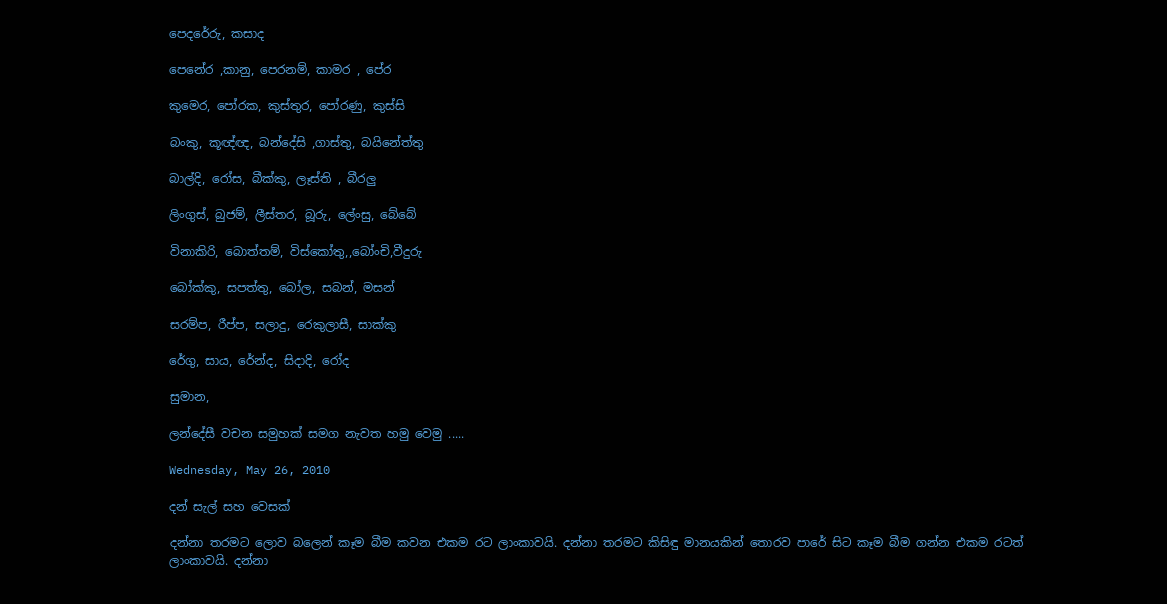පෙද‍රේරු, කසාද

පෙනේර ,කානු, පෙරනම්, කාමර , පේර

කුමෙර, පෝරක, කුස්තුර, පෝරණු, කුස්සි

බංකු, කූඥ්ඥ, බන්දේසි ,ගාස්තු, බයිනේත්තු

බාල්දි, රෝස, බීක්කු, ලෑස්ති , බීරලු

ලිංගුස්, බුජම්, ලීස්තර, බූරු, ලේංසු, බේබේ

විනාකිරි, බොත්තම්, විස්කෝතු,,බෝංචි,වීදුරු

බෝක්කු, සපත්තු, බෝල, සබන්, මසන්

සරම්ප, රීප්ප, සලාදු, රෙකුලාසී, සාක්කු

රේගු, සාය, රේන්ද, සිදාදි, රෝද

සුමාන,

ලන්දේසී වචන සමුහක් සමග නැවත හමු වෙමු .....

Wednesday, May 26, 2010

දන් සැල් සහ වෙසක්

දන්නා තරමට ලොව බලෙන් කෑම බීම කවන එකම රට ලාංකාවයි. දන්නා තරමට කිසිඳු මානයකින් තොරව පාරේ සිට කෑම බීම ගන්න එකම රටත් ලාංකාවයි. දන්නා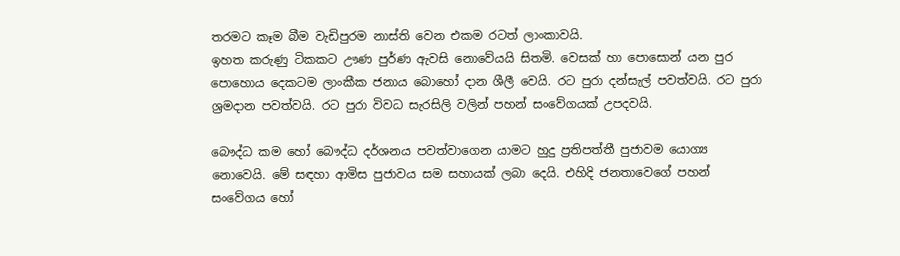තරමට කෑම බීම වැඩිපුරම නාස්ති වෙන එකම රටත් ලාංකාවයි.
ඉහත කරුණු ටිකකට ඌණ පුර්ණ ඇවසි නොවේයයි සිතමි. වෙසක් හා පොසොන් යන පුර පොහොය දෙකටම ලාංකීක ජනාය බොහෝ දාන ශීලී වෙයි. රට පුරා දන්සැල් පවත්වයි. රට පුරා ශ්‍රමදාන පවත්වයි. රට පුරා විවධ සැරසිලි වලින් පහන් සංවේගයක් උපදවයි.

බෞද්ධ කම හෝ බෞද්ධ දර්ශනය පවත්වාගෙන යාමට හුදු ප්‍රතිපත්තී පුජාවම යොග්‍ය නොවෙයි. මේ සඳහා ආමිස පුජාවය සම සහායක් ලබා දෙයි. එහිදි ජනතාවෙගේ පහන් සංවේගය හෝ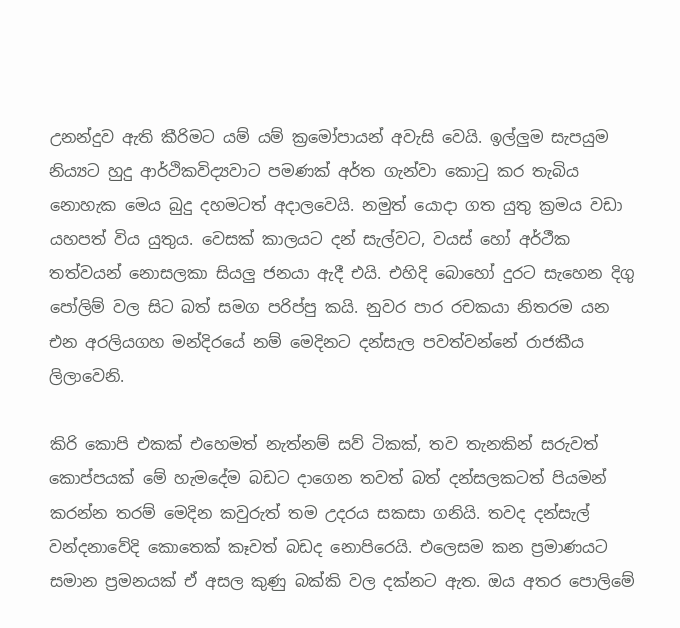උනන්දුව ඇති කීරිමට යම් යම් ක්‍රමෝපායන් අවැසි වෙයි. ඉල්ලුම සැපයුම නිය්‍යට හුදු ආර්ථිකවිද්‍යවාට පමණක් අර්ත ගැන්වා කොටු කර තැබිය නොහැක මෙය බුදු දහමටත් අදාලවෙයි. නමුත් යොදා ගත යුතු ක්‍රමය වඩා යහපත් විය යුතුය. වෙසක් කාලයට දන් සැල්වට, වයස් හෝ අර්ථීක තත්වයන් නොසලකා සියලු ජනයා ඇදී එයි. එහිදි බොහෝ දුරට සැහෙන දිගු පෝලිම් වල සිට බත් සමග පරිප්පු කයි. නුවර පාර රචකයා නිතරම යන එන අරලියගහ මන්දි‍රයේ නම් මෙදිනට දන්සැල පවත්වන්නේ රාජකීය ලිලාවෙනි.

කිරි ‍කොපි එකක් එහෙමත් නැත්නම් සව් ටිකක්, තව තැනකින් සරුවත් කොප්පයක් මේ හැමදේම බඩට දාගෙන තවත් බත් දන්සලකටත් පියමන් කරන්න තරම් මෙදින කවුරුත් තම උදරය සකසා ගනියි. තවද දන්සැල් වන්දනාවේදි කොතෙක් කෑවත් බඩද නොපිරෙයි. එලෙසම කන ප්‍රමාණයට සමාන ප්‍රමනයක් ඒ අසල කුණු බක්කි වල දක්නට ඇත. ඔය අතර පොලිමේ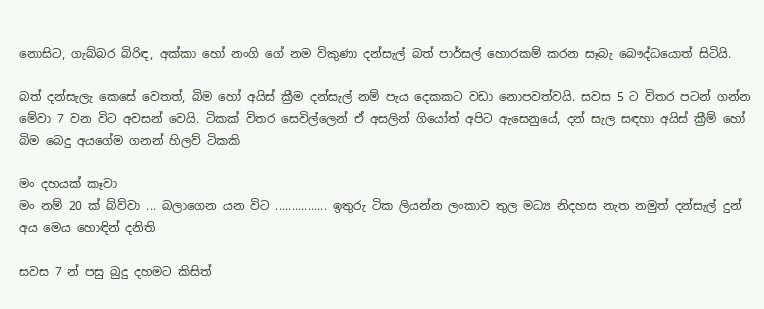නොසිට, ගැබ්බර බිරිඳ, අක්කා හෝ නංගි ගේ නම විකුණා දන්සැල් බත් පාර්සල් හොරකම් කරන සෑබැ බෞද්ධයොත් සිටියි.

බත් දන්සැලැ කෙසේ වෙතත්, බිම හෝ අයිස් ක්‍රීම දන්සැල් නම් පැය දෙකකට වඩා නොපවත්වයි. සවස 5 ට විතර පටන් ගන්න මේවා 7 වන විට අවසන් වෙයි. ටිකක් විතර සෙවිල්ලෙන් ඒ අසලින් ගියෝත් අපිට ඇසෙනුයේ, දන් සැල සඳහා අයිස් ක්‍රීම් හෝ බිම බෙදු අයගේම ගනන් හිලව් ටිකකි

මං දහයක් කෑවා
මං නම් 20 ක් බ්ව්වා ... බලා‍‍ගෙන යන විට ................ ඉතුරු ටික ලියන්න ලංකාව තුල මධ්‍ය නිදහස නැත නමුත් දන්සැල් දුන් අය මෙය හොඳින් දනිති

සවස 7 න් පසු බුදු දහමට කිසිත්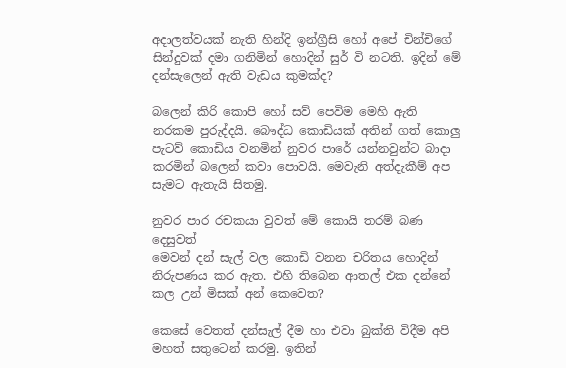අදාලත්වයක් නැති හින්දි ඉන්ග්‍රීසි හෝ අපේ චින්චිගේ සින්දුවක් දමා ගනිමින් හොදින් සුර් වි නටති. ඉදින් මේ දන්සැලෙන් ඇති වැඩය කුමක්ද?

බලෙන් කිරි කොපි හෝ සව් පෙවිම මෙහි ඇති නරකම පුරුද්දයි. බෞද්ධ කොඩියක් අතින් ගත් කොලු පැටව් කොඩිය වනමින් නුවර පාරේ යන්නවුන්ට බාදා කරමින් බලෙන් කවා පොවයි. මෙවැනි අත්දැකීම් අප සැමට ඇතැයි සිතමු.

නුවර පාර රචකයා‍ වුවත් මේ කොයි තරම් බණ දෙසුවත්
මෙවන් දන් සැල් වල කොඩි වනන චරිතය හොදින් නිරුපණය කර ඇත. එහි තිබෙන ආතල් එක දන්නේ කල උන් මිසක් අන් කෙවෙත?

කෙසේ වෙතත් දන්සැල් දීම හා එවා බුක්ති විදීම අපි මහත් සතුටෙන් කරමු. ඉතින්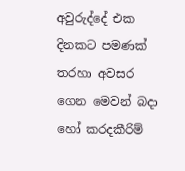අවුරුද්දේ එක දිනකට පමණක් තරහා අවසර ගෙන මෙවන් බදා හෝ කරදකීරිම්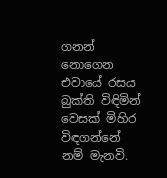ගනන් නොගෙන එවායේ රසය බුක්ති විඳිමින් වෙසක් මිහිර විඳගන්නේ නම් මැනවි.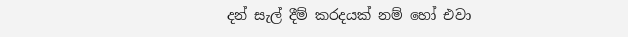දන් සැල් දීම් කරදයක් නම් හෝ එවා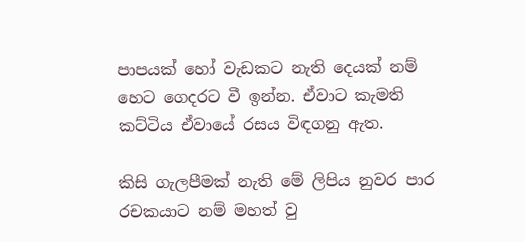පාපයක් හෝ වැඩකට නැති දෙයක් නම් හෙට ගෙදරට වී ඉන්න. ඒවාට කැමති කට්ටිය ඒවායේ රසය විඳගනු ඇත.

කිසි ගැලපීමක් නැති මේ ලිපිය නුවර පාර රචකයාට නම් මහත් වු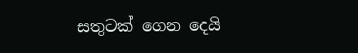සතුටක් ගෙන දෙයි